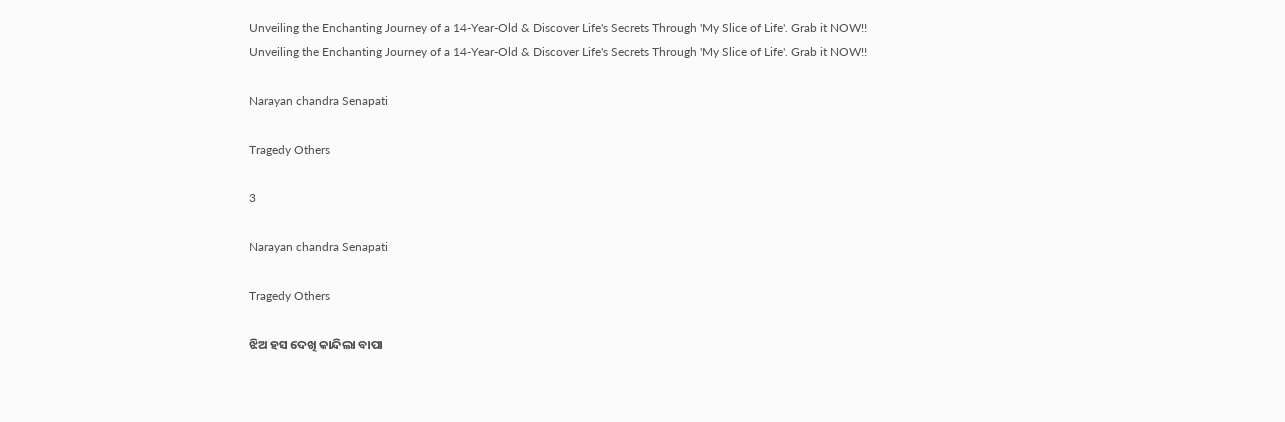Unveiling the Enchanting Journey of a 14-Year-Old & Discover Life's Secrets Through 'My Slice of Life'. Grab it NOW!!
Unveiling the Enchanting Journey of a 14-Year-Old & Discover Life's Secrets Through 'My Slice of Life'. Grab it NOW!!

Narayan chandra Senapati

Tragedy Others

3

Narayan chandra Senapati

Tragedy Others

ଝିଅ ହସ ଦେଖି କାନ୍ଦିଲା ବାପା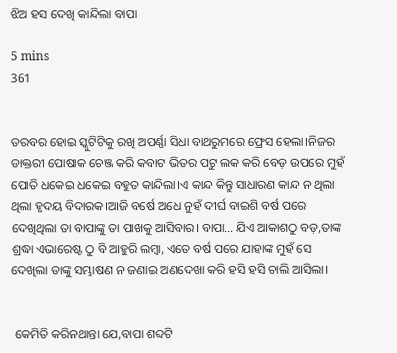ଝିଅ ହସ ଦେଖି କାନ୍ଦିଲା ବାପା

5 mins
361


ତରବର ହୋଇ ସ୍କୁଟିଟିକୁ ରଖି ଅପର୍ଣ୍ଣା ସିଧା ବାଥରୁମରେ ଫ୍ରେସ ହେଲା।ନିଜର ଡାକ୍ତରୀ ପୋଷାକ ଚେଞ୍ଜ କରି କବାଟ ଭିତର ପଟୁ ଲକ କରି ବେଡ଼ ଉପରେ ମୁହଁ ପୋତି ଧକେଇ ଧକେଇ ବହୁତ କାନ୍ଦିଲା।ଏ କାନ୍ଦ କିନ୍ତୁ ସାଧାରଣ କାନ୍ଦ ନ ଥିଲା ଥିଲା ହୃଦୟ ବିଦାରକ।ଆଜି ବର୍ଷେ ଅଧେ ନୁହଁ ଦୀର୍ଘ ବାଇଶି ବର୍ଷ ପରେ ଦେଖିଥିଲା ତା ବାପାଙ୍କୁ ତା ପାଖକୁ ଆସିବାର। ବାପା… ଯିଏ ଆକାଶଠୁ ବଡ଼,ତାଙ୍କ ଶ୍ରଦ୍ଧା ଏଭାରେଷ୍ଟ ଠୁ ବି ଆହୁରି ଲମ୍ବା, ଏତେ ବର୍ଷ ପରେ ଯାହାଙ୍କ ମୁହଁ ସେ ଦେଖିଲା ତାଙ୍କୁ ସମ୍ଭାଷଣ ନ ଜଣାଇ ଅଣଦେଖା କରି ହସି ହସି ଚାଲି ଆସିଲା।


 କେମିତି କରିନଥାନ୍ତା ଯେ,ବାପା ଶବ୍ଦଟି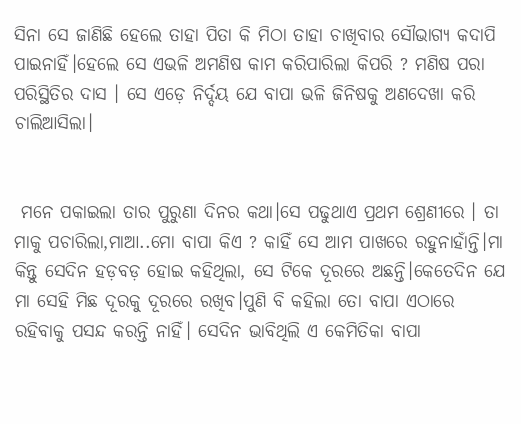ସିନା ସେ ଜାଣିଛି ହେଲେ ତାହା ପିତା କି ମିଠା ତାହା ଚାଖିବାର ସୌଭାଗ୍ୟ କଦାପି ପାଇନାହିଁ।ହେଲେ ସେ ଏଭଳି ଅମଣିଷ କାମ କରିପାରିଲା କିପରି ? ମଣିଷ ପରା ପରିସ୍ଥିତିର ଦାସ । ସେ ଏଡ଼େ ନିର୍ଦ୍ଦୟ ଯେ ବାପା ଭଳି ଜିନିଷକୁ ଅଣଦେଖା କରି ଚାଲିଆସିଲା।


 ମନେ ପକାଇଲା ତାର ପୁରୁଣା ଦିନର କଥା।ସେ ପଢୁଥାଏ ପ୍ରଥମ ଶ୍ରେଣୀରେ । ତା ମାକୁ ପଚାରିଲା,ମାଆ..ମୋ ବାପା କିଏ ? କାହିଁ ସେ ଆମ ପାଖରେ ରହୁନାହାଁନ୍ତି।ମା କିନ୍ତୁ ସେଦିନ ହଡ଼ବଡ଼ ହୋଇ କହିଥିଲା, ସେ ଟିକେ ଦୂରରେ ଅଛନ୍ତି।କେତେଦିନ ଯେ ମା ସେହି ମିଛ ଦୂରକୁ ଦୂରରେ ରଖିବ।ପୁଣି ବି କହିଲା ତୋ ବାପା ଏଠାରେ ରହିବାକୁ ପସନ୍ଦ କରନ୍ତି ନାହିଁ। ସେଦିନ ଭାବିଥିଲି ଏ କେମିତିକା ବାପା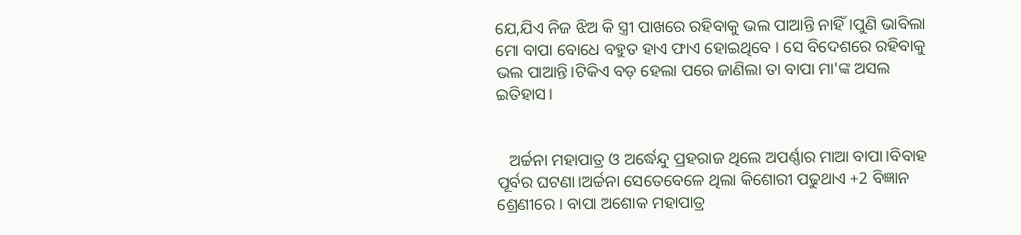ଯେ,ଯିଏ ନିଜ ଝିଅ କି ସ୍ତ୍ରୀ ପାଖରେ ରହିବାକୁ ଭଲ ପାଆନ୍ତି ନାହିଁ।ପୁଣି ଭାବିଲା ମୋ ବାପା ବୋଧେ ବହୁତ ହାଏ ଫାଏ ହୋଇଥିବେ । ସେ ବିଦେଶରେ ରହିବାକୁ ଭଲ ପାଆନ୍ତି।ଟିକିଏ ବଡ଼ ହେଲା ପରେ ଜାଣିଲା ତା ବାପା ମା'ଙ୍କ ଅସଲ ଇତିହାସ।


   ଅର୍ଚ୍ଚନା ମହାପାତ୍ର ଓ ଅର୍ଦ୍ଧେନ୍ଦୁ ପ୍ରହରାଜ ଥିଲେ ଅପର୍ଣ୍ଣାର ମାଆ ବାପା।ବିବାହ ପୂର୍ବର ଘଟଣା।ଅର୍ଚ୍ଚନା ସେତେବେଳେ ଥିଲା କିଶୋରୀ ପଢୁଥାଏ +2 ବିଜ୍ଞାନ ଶ୍ରେଣୀରେ । ବାପା ଅଶୋକ ମହାପାତ୍ର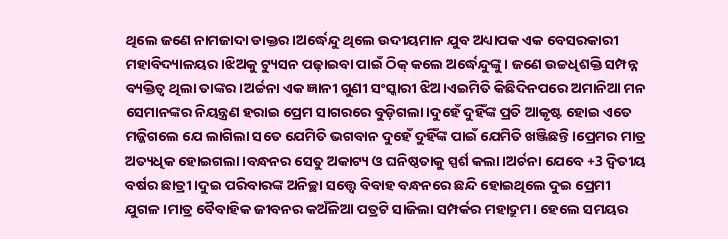ଥିଲେ ଜଣେ ନାମଜାଦା ଡାକ୍ତର।ଅର୍ଦ୍ଧେନ୍ଦୁ ଥିଲେ ଉଦୀୟମାନ ଯୁବ ଅଧ୍ୟାପକ ଏକ ବେସରକାରୀ ମହାବିଦ୍ୟାଳୟର।ଝିଅକୁ ଟ୍ୟୁସନ ପଢ଼ାଇବା ପାଇଁ ଠିକ୍ କଲେ ଅର୍ଦ୍ଧେନ୍ଦୁଙ୍କୁ। ଜଣେ ଉଚ୍ଚଧିଶକ୍ତି ସମ୍ପନ୍ନ ବ୍ୟକ୍ତିତ୍ୱ ଥିଲା ତାଙ୍କର।ଅର୍ଚ୍ଚନା ଏକ ଜ୍ଞାନୀ ଗୁଣୀ ସଂସ୍କାରୀ ଝିଅ।ଏଇମିତି କିଛିଦିନପରେ ଅମାନିଆ ମନ ସେମାନଙ୍କର ନିୟନ୍ତ୍ରଣ ହରାଇ ପ୍ରେମ ସାଗରରେ ବୁଡ଼ିଗଲା।ଦୁହେଁ ଦୁହିଁଙ୍କ ପ୍ରତି ଆକୃଷ୍ଟ ହୋଇ ଏତେ ମଜ୍ଜିଗଲେ ଯେ ଲାଗିଲା ସତେ ଯେମିତି ଭଗବାନ ଦୁହେଁ ଦୁହିଁଙ୍କ ପାଇଁ ଯେମିତି ଖଞ୍ଜିଛନ୍ତି।ପ୍ରେମର ମାତ୍ର ଅତ୍ୟଧିକ ହୋଇଗଲା।ବନ୍ଧନର ସେତୁ ଅକାଟ୍ୟ ଓ ଘନିଷ୍ଠତାକୁ ସ୍ପର୍ଶ କଲା।ଅର୍ଚନା ଯେବେ +3 ଦ୍ଵିତୀୟ ବର୍ଷର ଛାତ୍ରୀ ।ଦୁଇ ପରିବାରଙ୍କ ଅନିଚ୍ଛା ସତ୍ତ୍ୱେ ବିବାହ ବନ୍ଧନରେ ଛନ୍ଦି ହୋଇଥିଲେ ଦୁଇ ପ୍ରେମୀ ଯୁଗଳ।ମାତ୍ର ବୈବାହିକ ଜୀବନର କଅଁଳିଆ ପତ୍ରଟି ସାଜିଲା ସମ୍ପର୍କର ମହାଦ୍ରୁମ। ହେଲେ ସମୟର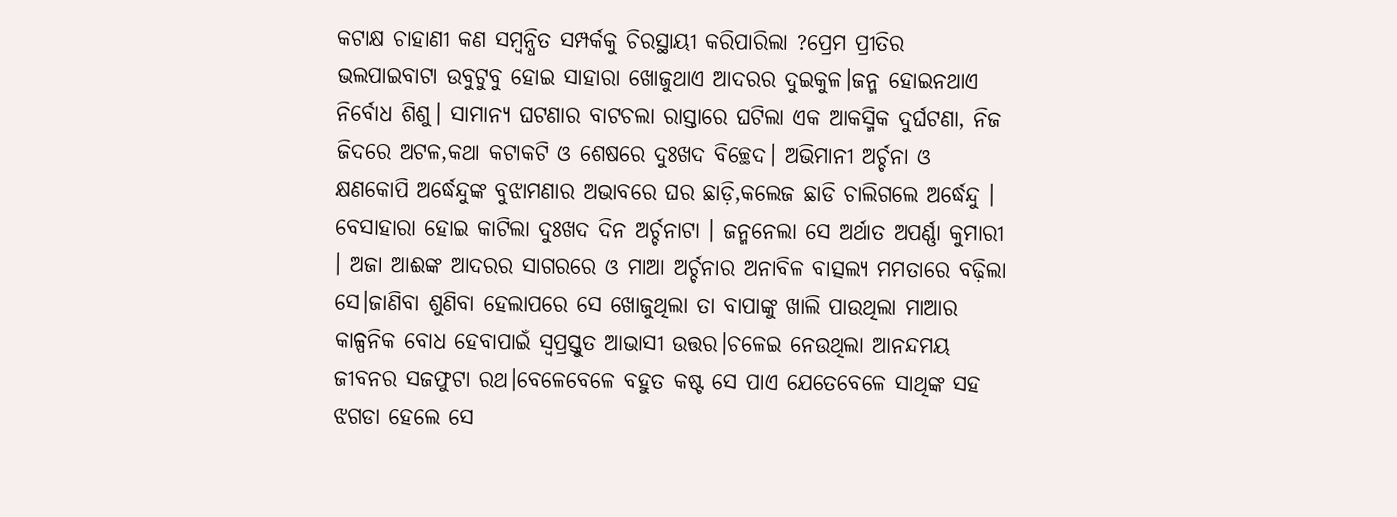କଟାକ୍ଷ ଚାହାଣୀ କଣ ସମ୍ବନ୍ଧିତ ସମ୍ପର୍କକୁ ଚିରସ୍ଥାୟୀ କରିପାରିଲା ?ପ୍ରେମ ପ୍ରୀତିର ଭଲପାଇବାଟା ଉବୁଟୁବୁ ହୋଇ ସାହାରା ଖୋଜୁଥାଏ ଆଦରର ଦୁଇକୁଳ।ଜନ୍ମ ହୋଇନଥାଏ ନିର୍ବୋଧ ଶିଶୁ। ସାମାନ୍ୟ ଘଟଣାର ବାଟଚଲା ରାସ୍ତାରେ ଘଟିଲା ଏକ ଆକସ୍ମିକ ଦୁର୍ଘଟଣା, ନିଜ ଜିଦରେ ଅଟଳ,କଥା କଟାକଟି ଓ ଶେଷରେ ଦୁଃଖଦ ବିଚ୍ଛେଦ। ଅଭିମାନୀ ଅର୍ଚ୍ଚନା ଓ କ୍ଷଣକୋପି ଅର୍ଦ୍ଧେନ୍ଦୁଙ୍କ ବୁଝାମଣାର ଅଭାବରେ ଘର ଛାଡ଼ି,କଲେଜ ଛାଡି ଚାଲିଗଲେ ଅର୍ଦ୍ଧେନ୍ଦୁ । ବେସାହାରା ହୋଇ କାଟିଲା ଦୁଃଖଦ ଦିନ ଅର୍ଚ୍ଚନାଟା । ଜନ୍ମନେଲା ସେ ଅର୍ଥାତ ଅପର୍ଣ୍ଣା କୁମାରୀ । ଅଜା ଆଈଙ୍କ ଆଦରର ସାଗରରେ ଓ ମାଆ ଅର୍ଚ୍ଚନାର ଅନାବିଳ ବାତ୍ସଲ୍ୟ ମମତାରେ ବଢ଼ିଲା ସେ।ଜାଣିବା ଶୁଣିବା ହେଲାପରେ ସେ ଖୋଜୁଥିଲା ତା ବାପାଙ୍କୁ ଖାଲି ପାଉଥିଲା ମାଆର କାଳ୍ପନିକ ବୋଧ ହେବାପାଇଁ ସ୍ୱପ୍ରସ୍ତୁତ ଆଭାସୀ ଉତ୍ତର।ଚଳେଇ ନେଉଥିଲା ଆନନ୍ଦମୟ ଜୀବନର ସଜଫୁଟା ରଥ।ବେଳେବେଳେ ବହୁତ କଷ୍ଟ ସେ ପାଏ ଯେତେବେଳେ ସାଥିଙ୍କ ସହ ଝଗଡା ହେଲେ ସେ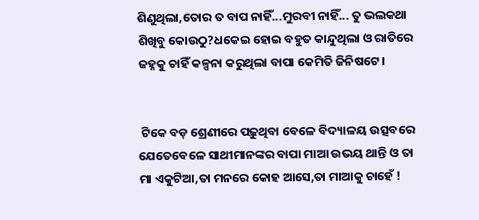ଶିଣୁଥିଲା,ତୋର ତ ବାପ ନାହିଁ...ମୁରବୀ ନାହିଁ... ତୁ ଭଲକଥା ଶିଖିବୁ କୋଉଠୁ?ଧକେଇ ହୋଇ ବହୁତ କାନ୍ଦୁଥିଲା ଓ ରାତିରେ ଜହ୍ନକୁ ଚାହିଁ କଳ୍ପନା କରୁଥିଲା ବାପା କେମିତି ଜିନିଷଟେ।


 ଟିକେ ବଡ଼ ଶ୍ରେଣୀରେ ପଢ଼ୁଥିବା ବେଳେ ବିଦ୍ୟାଳୟ ଉତ୍ସବରେ ଯେତେବେଳେ ସାଥୀମାନଙ୍କର ବାପା ମାଆ ଉଭୟ ଥାନ୍ତି ଓ ତା ମା ଏକୁଟିଆ,ତା ମନରେ କୋହ ଆସେ,ତା ମାଆକୁ ଚାହେଁ !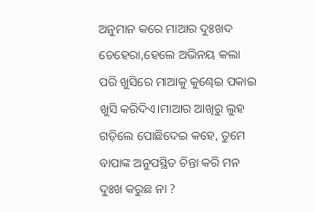ଅନୁମାନ କରେ ମାଆର ଦୁଃଖଦ ଚେହେରା,ହେଲେ ଅଭିନୟ କଲା ପରି ଖୁସିରେ ମାଆକୁ କୁଣ୍ଢେଇ ପକାଇ ଖୁସି କରିଦିଏ।ମାଆର ଆଖିରୁ ଲୁହ ଗଡ଼ିଲେ ପୋଛିଦେଇ କହେ, ତୁମେ ବାପାଙ୍କ ଅନୁପସ୍ଥିତ ଚିନ୍ତା କରି ମନ ଦୁଃଖ କରୁଛ ନା ?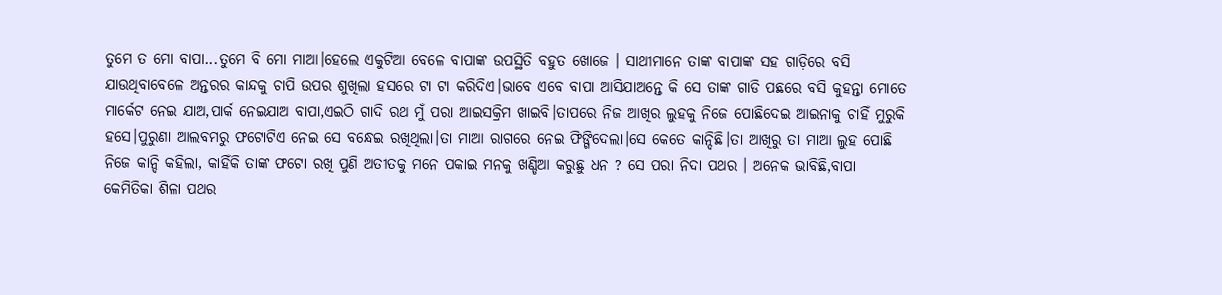ତୁମେ ତ ମୋ ବାପା...ତୁମେ ବି ମୋ ମାଆ।ହେଲେ ଏକୁଟିଆ ବେଳେ ବାପାଙ୍କ ଉପସ୍ଥିତି ବହୁତ ଖୋଜେ । ସାଥୀମାନେ ତାଙ୍କ ବାପାଙ୍କ ସହ ଗାଡ଼ିରେ ବସି ଯାଉଥିବାବେଳେ ଅନ୍ତରର କାନ୍ଦକୁ ଚାପି ଉପର ଶୁଖିଲା ହସରେ ଟା ଟା କରିଦିଏ।ଭାବେ ଏବେ ବାପା ଆସିଯାଅନ୍ତେ କି ସେ ତାଙ୍କ ଗାଡି ପଛରେ ବସି କୁହନ୍ତା ମୋତେ ମାର୍କେଟ ନେଇ ଯାଅ,ପାର୍କ ନେଇଯାଅ ବାପା,ଏଇଠି ଗାଦି ରଥ ମୁଁ ପରା ଆଇସକ୍ରିମ ଖାଇବି।ତାପରେ ନିଜ ଆଖିର ଲୁହକୁ ନିଜେ ପୋଛିଦେଇ ଆଇନାକୁ ଚାହିଁ ମୁରୁକି ହସେ।ପୁରୁଣା ଆଲବମରୁ ଫଟୋଟିଏ ନେଇ ସେ ବନ୍ଧେଇ ରଖିଥିଲା।ତା ମାଆ ରାଗରେ ନେଇ ଫିଙ୍ଗିଦେଲା।ସେ କେତେ କାନ୍ଦିଛି।ତା ଆଖିରୁ ତା ମାଆ ଲୁହ ପୋଛି ନିଜେ କାନ୍ଦି କହିଲା, କାହିଁକି ତାଙ୍କ ଫଟୋ ରଖି ପୁଣି ଅତୀତକୁ ମନେ ପକାଇ ମନକୁ ଖଣ୍ଡିଆ କରୁଛୁ ଧନ ? ସେ ପରା ନିଦା ପଥର । ଅନେକ ଭାବିଛି,ବାପା କେମିତିକା ଶିଳା ପଥର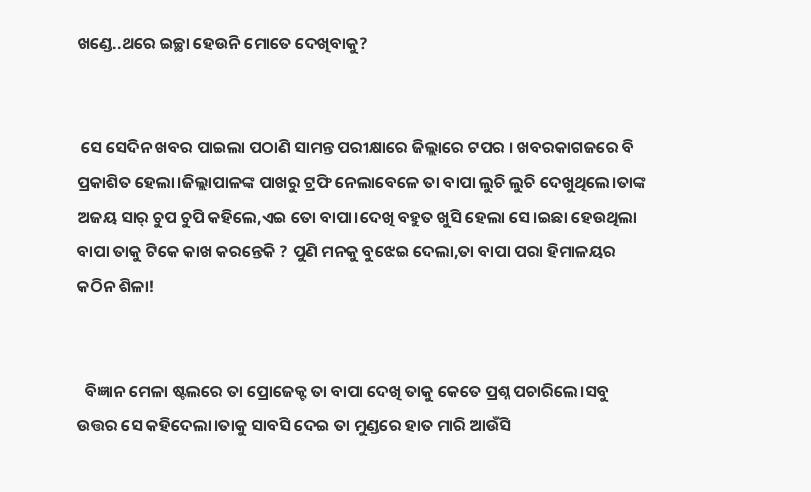ଖଣ୍ଡେ..ଥରେ ଇଚ୍ଛା ହେଉନି ମୋତେ ଦେଖିବାକୁ?


 ସେ ସେଦିନ ଖବର ପାଇଲା ପଠାଣି ସାମନ୍ତ ପରୀକ୍ଷାରେ ଜିଲ୍ଲାରେ ଟପର । ଖବରକାଗଜରେ ବି ପ୍ରକାଶିତ ହେଲା।ଜିଲ୍ଲାପାଳଙ୍କ ପାଖରୁ ଟ୍ରଫି ନେଲାବେଳେ ତା ବାପା ଲୁଚି ଲୁଚି ଦେଖୁଥିଲେ।ତାଙ୍କ ଅଜୟ ସାର୍ ଚୁପ ଚୁପି କହିଲେ,ଏଇ ତୋ ବାପା।ଦେଖି ବହୁତ ଖୁସି ହେଲା ସେ।ଇଛା ହେଉଥିଲା ବାପା ତାକୁ ଟିକେ କାଖ କରନ୍ତେକି ? ପୁଣି ମନକୁ ବୁଝେଇ ଦେଲା,ତା ବାପା ପରା ହିମାଳୟର କଠିନ ଶିଳା!


  ବିଜ୍ଞାନ ମେଳା ଷ୍ଟଲରେ ତା ପ୍ରୋଜେକ୍ଟ ତା ବାପା ଦେଖି ତାକୁ କେତେ ପ୍ରଶ୍ନ ପଚାରିଲେ।ସବୁ ଉତ୍ତର ସେ କହିଦେଲା।ତାକୁ ସାବସି ଦେଇ ତା ମୁଣ୍ଡରେ ହାତ ମାରି ଆଉଁସି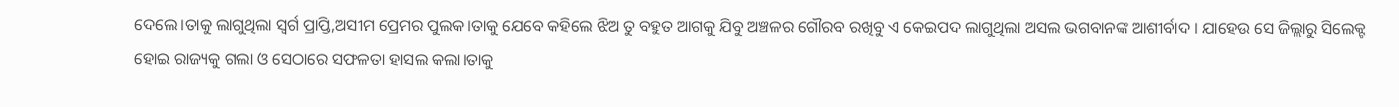ଦେଲେ।ତାକୁ ଲାଗୁଥିଲା ସ୍ୱର୍ଗ ପ୍ରାପ୍ତି,ଅସୀମ ପ୍ରେମର ପୁଲକ।ତାକୁ ଯେବେ କହିଲେ ଝିଅ ତୁ ବହୁତ ଆଗକୁ ଯିବୁ ଅଞ୍ଚଳର ଗୌରବ ରଖିବୁ ଏ କେଇପଦ ଲାଗୁଥିଲା ଅସଲ ଭଗବାନଙ୍କ ଆଶୀର୍ବାଦ । ଯାହେଉ ସେ ଜିଲ୍ଲାରୁ ସିଲେକ୍ଟ ହୋଇ ରାଜ୍ୟକୁ ଗଲା ଓ ସେଠାରେ ସଫଳତା ହାସଲ କଲା।ତାକୁ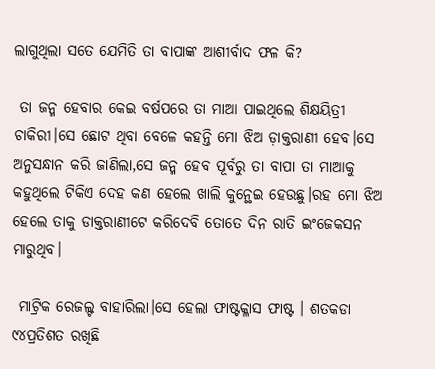ଲାଗୁଥିଲା ସତେ ଯେମିତି ତା ବାପାଙ୍କ ଆଶୀର୍ବାଦ ଫଳ କି?

 ତା ଜନ୍ମ ହେବାର କେଇ ବର୍ଷପରେ ତା ମାଆ ପାଇଥିଲେ ଶିକ୍ଷୟିତ୍ରୀ ଚାକିରୀ।ସେ ଛୋଟ ଥିବା ବେଳେ କହନ୍ତି ମୋ ଝିଅ ଡ଼ାକ୍ତରାଣୀ ହେବ।ସେ ଅନୁସନ୍ଧାନ କରି ଜାଣିଲା,ସେ ଜନ୍ମ ହେବ ପୂର୍ବରୁ ତା ବାପା ତା ମାଆକୁ କହୁଥିଲେ ଟିକିଏ ଦେହ କଣ ହେଲେ ଖାଲି କୁନ୍ଥେଇ ହେଉଛୁ।ରହ ମୋ ଝିଅ ହେଲେ ତାକୁ ଡାକ୍ତରାଣୀଟେ କରିଦେବି ତୋତେ ଦିନ ରାତି ଇଂଜେକସନ ମାରୁଥିବ।

 ମାଟ୍ରିକ ରେଜଲ୍ଟ ବାହାରିଲା।ସେ ହେଲା ଫାଷ୍ଟକ୍ଳାସ ଫାଷ୍ଟ । ଶତକଡା ୯୪ପ୍ରତିଶତ ରଖିଛି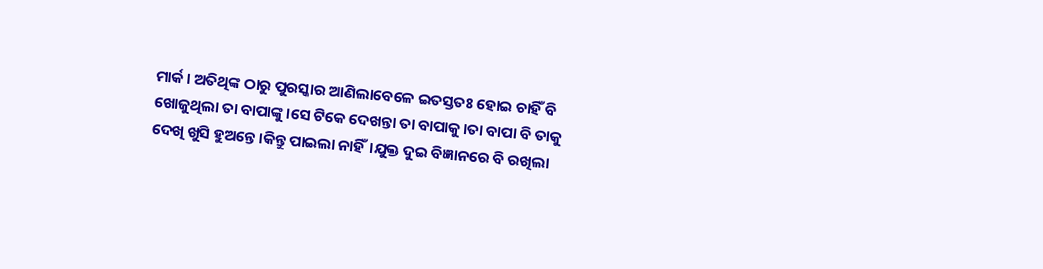ମାର୍କ। ଅତିଥିଙ୍କ ଠାରୁ ପୁରସ୍କାର ଆଣିଲାବେଳେ ଇତସ୍ତତଃ ହୋଇ ଚାହିଁ ବି ଖୋଜୁଥିଲା ତା ବାପାଙ୍କୁ।ସେ ଟିକେ ଦେଖନ୍ତା ତା ବାପାକୁ।ତା ବାପା ବି ତାକୁ ଦେଖି ଖୁସି ହୁଅନ୍ତେ।କିନ୍ତୁ ପାଇଲା ନାହିଁ।ଯୁକ୍ତ ଦୁଇ ବିଜ୍ଞାନରେ ବି ରଖିଲା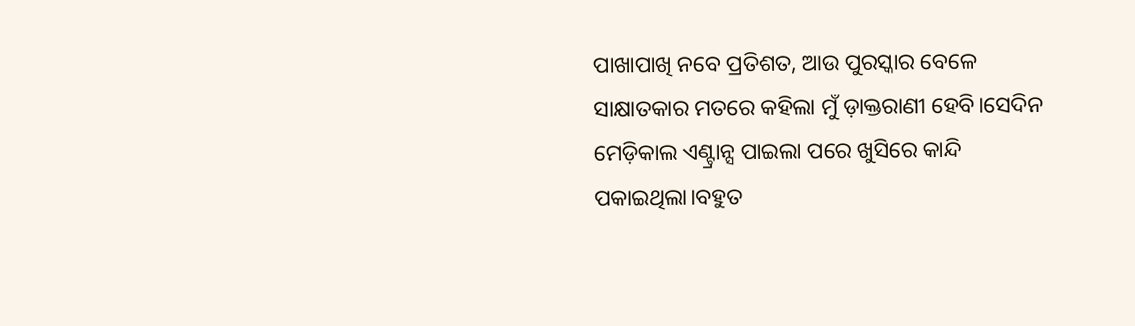ପାଖାପାଖି ନବେ ପ୍ରତିଶତ, ଆଉ ପୁରସ୍କାର ବେଳେ ସାକ୍ଷାତକାର ମତରେ କହିଲା ମୁଁ ଡ଼ାକ୍ତରାଣୀ ହେବି।ସେଦିନ ମେଡ଼ିକାଲ ଏଣ୍ଟ୍ରାନ୍ସ ପାଇଲା ପରେ ଖୁସିରେ କାନ୍ଦି ପକାଇଥିଲା।ବହୁତ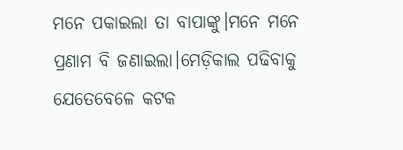ମନେ ପକାଇଲା ତା ବାପାଙ୍କୁ।ମନେ ମନେ ପ୍ରଣାମ ବି ଜଣାଇଲା।ମେଡ଼ିକାଲ ପଢିବାକୁ ଯେତେବେଳେ କଟକ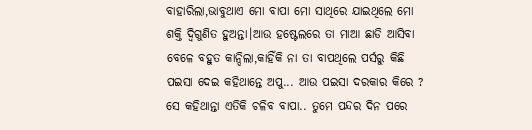ବାହାରିଲା,ଭାବୁଥାଏ ମୋ ବାପା ମୋ ସାଥିରେ ଯାଇଥିଲେ ମୋ ଶକ୍ତି ଦ୍ବିଗୁଣିତ ହୁଅନ୍ତା।ଆଉ ହଷ୍ଟେଲରେ ତା ମାଆ ଛାଡି ଆସିବା ବେଳେ ବହୁତ କାନ୍ଦିଲା,କାହିଁକି ନା ତା ବାପଥିଲେ ପର୍ସରୁ କିଛି ପଇସା ଦେଇ କହିଥାନ୍ତେ ଅପୁ... ଆଉ ପଇସା ଦରକାର କିରେ ? ସେ କହିଥାନ୍ତା ଏତିକି ଚଳିବ ବାପା.. ତୁମେ ପନ୍ଦର ଦିନ ପରେ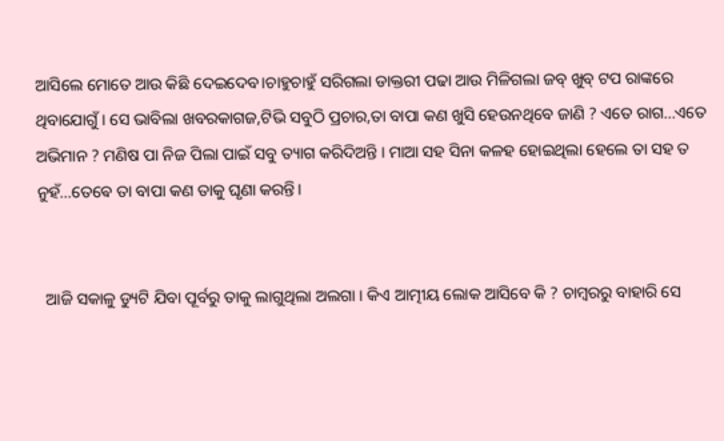ଆସିଲେ ମୋତେ ଆଉ କିଛି ଦେଇଦେବ।ଚାହୁଚାହୁଁ ସରିଗଲା ଡାକ୍ତରୀ ପଢା ଆଉ ମିଳିଗଲା ଜବ୍ ଖୁବ୍ ଟପ ରାଙ୍କରେ ଥିବାଯୋଗୁଁ । ସେ ଭାବିଲା ଖବରକାଗଜ,ଟିଭି ସବୁଠି ପ୍ରଚାର,ତା ବାପା କଣ ଖୁସି ହେଉନଥିବେ ଜାଣି ? ଏତେ ରାଗ...ଏତେ ଅଭିମାନ ? ମଣିଷ ପା ନିଜ ପିଲା ପାଇଁ ସବୁ ତ୍ୟାଗ କରିଦିଅନ୍ତି । ମାଆ ସହ ସିନା କଳହ ହୋଇଥିଲା ହେଲେ ତା ସହ ତ ନୁହଁ...ତେଵେ ତା ବାପା କଣ ତାକୁ ଘୃଣା କରନ୍ତି।


  ଆଜି ସକାଳୁ ଡ୍ୟୁଟି ଯିବା ପୂର୍ବରୁ ତାକୁ ଲାଗୁଥିଲା ଅଲଗା । କିଏ ଆତ୍ମୀୟ ଲୋକ ଆସିବେ କି ? ଚାମ୍ବରରୁ ବାହାରି ସେ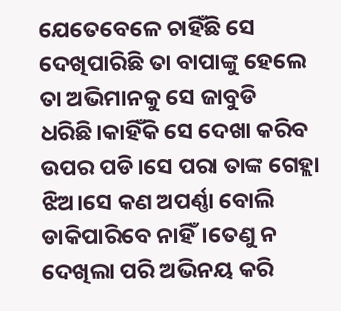ଯେତେବେଳେ ଚାହିଁଛି ସେ ଦେଖିପାରିଛି ତା ବାପାଙ୍କୁ ହେଲେ ତା ଅଭିମାନକୁ ସେ ଜାବୁଡି ଧରିଛି।କାହିଁକି ସେ ଦେଖା କରିବ ଉପର ପଡି।ସେ ପରା ତାଙ୍କ ଗେହ୍ଲା ଝିଅ।ସେ କଣ ଅପର୍ଣ୍ଣା ବୋଲି ଡାକିପାରିବେ ନାହିଁ।ତେଣୁ ନ ଦେଖିଲା ପରି ଅଭିନୟ କରି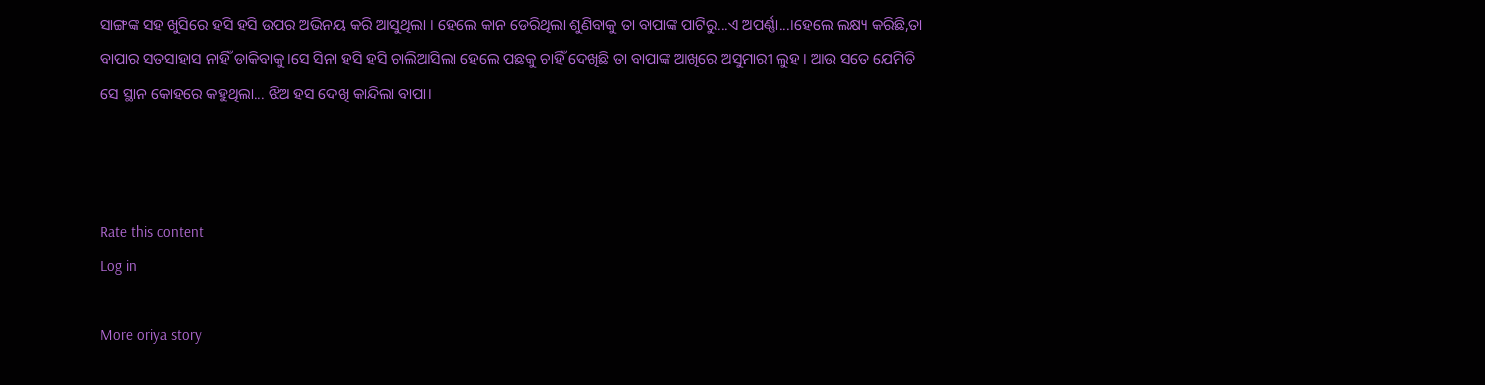ସାଙ୍ଗଙ୍କ ସହ ଖୁସିରେ ହସି ହସି ଉପର ଅଭିନୟ କରି ଆସୁଥିଲା । ହେଲେ କାନ ଡେରିଥିଲା ଶୁଣିବାକୁ ତା ବାପାଙ୍କ ପାଟିରୁ...ଏ ଅପର୍ଣ୍ଣା...।ହେଲେ ଲକ୍ଷ୍ୟ କରିଛି,ତା ବାପାର ସତସାହାସ ନାହିଁ ଡାକିବାକୁ।ସେ ସିନା ହସି ହସି ଚାଲିଆସିଲା ହେଲେ ପଛକୁ ଚାହିଁ ଦେଖିଛି ତା ବାପାଙ୍କ ଆଖିରେ ଅସୁମାରୀ ଲୁହ । ଆଉ ସତେ ଯେମିତି ସେ ସ୍ଥାନ କୋହରେ କହୁଥିଲା... ଝିଅ ହସ ଦେଖି କାନ୍ଦିଲା ବାପା।



Rate this content
Log in

More oriya story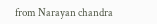from Narayan chandra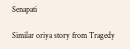Senapati

Similar oriya story from Tragedy